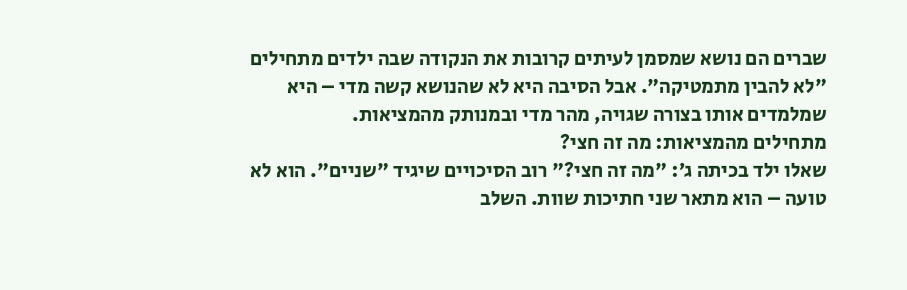שברים הם נושא שמסמן לעיתים קרובות את הנקודה שבה ילדים מתחילים "לא להבין מתמטיקה". אבל הסיבה היא לא שהנושא קשה מדי – היא שמלמדים אותו בצורה שגויה, מהר מדי ובמנותק מהמציאות.
מתחילים מהמציאות: מה זה חצי?
שאלו ילד בכיתה ג׳: "מה זה חצי?" רוב הסיכויים שיגיד "שניים". הוא לא טועה – הוא מתאר שני חתיכות שוות. השלב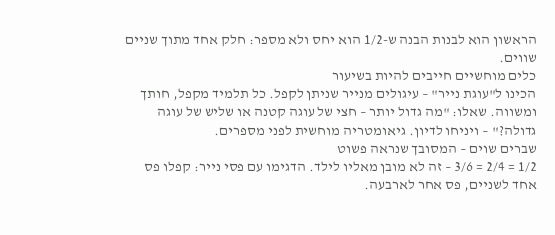הראשון הוא לבנות הבנה ש-1/2 הוא יחס ולא מספר: חלק אחד מתוך שניים שווים.
כלים מוחשיים חייבים להיות בשיעור
הכינו ל"עוגת נייר" – עיגולים מנייר שניתן לקפל. כל תלמיד מקפל, חותך ומשווה. שאלו: "מה גדול יותר – חצי של עוגה קטנה או שליש של עוגה גדולה?" – ויניחו לדיון. גיאומטריה מוחשית לפני מספרים.
שברים שוים – המסובך שנראה פשוט
1/2 = 2/4 = 3/6 – זה לא מובן מאליו לילד. הדגימו עם פסי נייר: קפלו פס אחד לשניים, פס אחר לארבעה.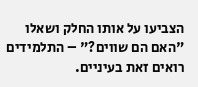הצביעו על אותו החלק ושאלו "האם הם שווים?" – התלמידים רואים זאת בעיניים.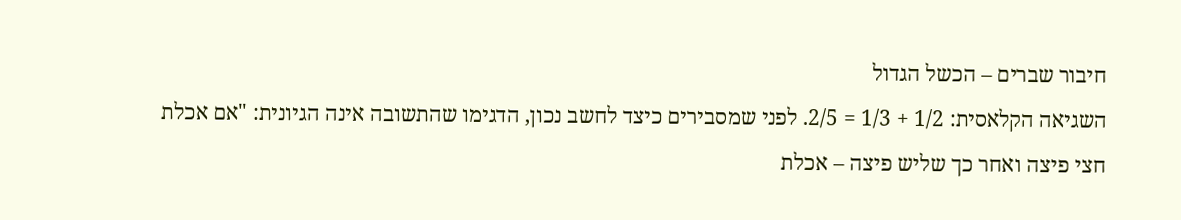חיבור שברים – הכשל הגדול
השגיאה הקלאסית: 1/2 + 1/3 = 2/5. לפני שמסבירים כיצד לחשב נכון, הדגימו שהתשובה אינה הגיונית: "אם אכלת חצי פיצה ואחר כך שליש פיצה – אכלת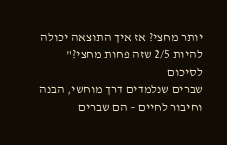יותר מחצי? אז איך התוצאה יכולה להיות 2/5 שזה פחות מחצי?"
לסיכום
שברים שנלמדים דרך מוחשי, הבנה וחיבור לחיים – הם שברים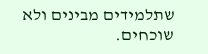שתלמידים מבינים ולא שוכחים.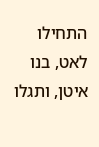התחילו לאט, בנו איטן, ותגלו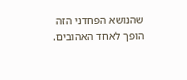שהנושא הפחדני הזה הופך לאחד האהובים.